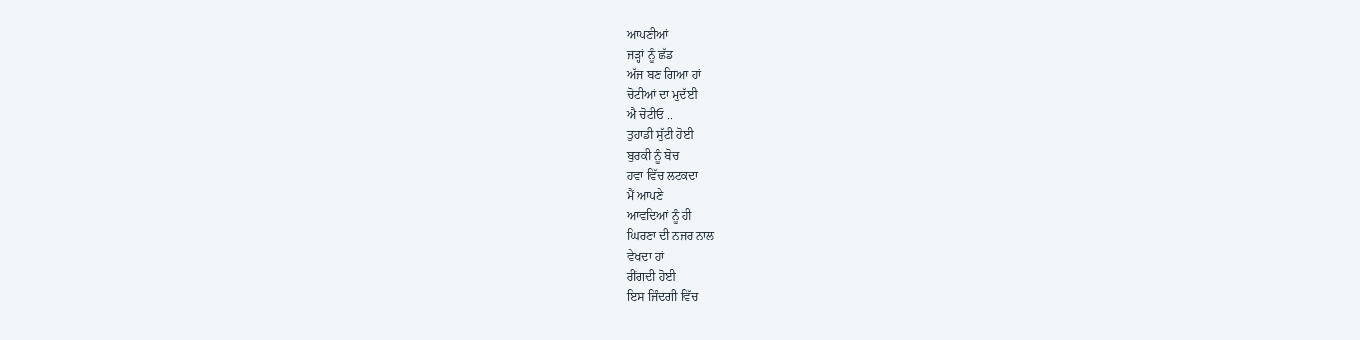ਆਪਣੀਆਂ
ਜੜ੍ਹਾਂ ਨੂੰ ਛੱਡ
ਅੱਜ ਬਣ ਗਿਆ ਹਾਂ
ਚੋਟੀਆਂ ਦਾ ਮੁਦੱਈ
ਐ ਚੋਟੀਓ ..
ਤੁਹਾਡੀ ਸੁੱਟੀ ਹੋਈ
ਬੁਰਕੀ ਨੂੰ ਬੋਚ
ਹਵਾ ਵਿੱਚ ਲਟਕਦਾ
ਮੈਂ ਆਪਣੇ
ਆਵਦਿਆਂ ਨੂੰ ਹੀ
ਘਿਰਣਾ ਦੀ ਨਜਰ ਨਾਲ
ਵੇਖਦਾ ਹਾਂ
ਰੀਂਗਦੀ ਹੋਈ
ਇਸ ਜਿੰਦਗੀ ਵਿੱਚ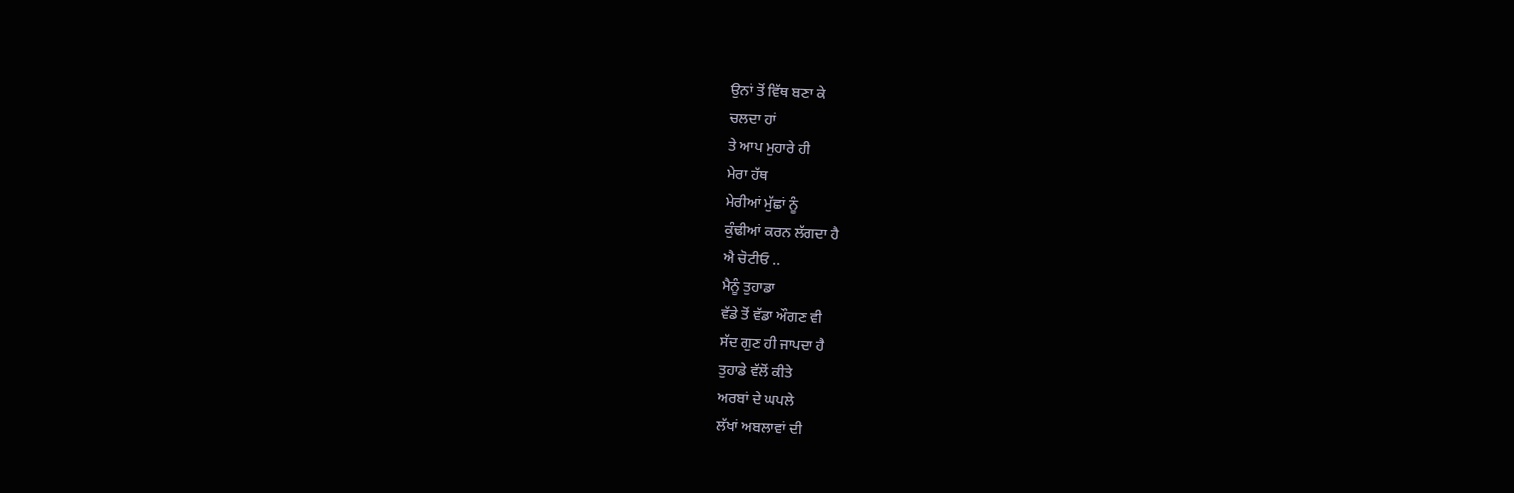ਉਨਾਂ ਤੋਂ ਵਿੱਥ ਬਣਾ ਕੇ
ਚਲਦਾ ਹਾਂ
ਤੇ ਆਪ ਮੁਹਾਰੇ ਹੀ
ਮੇਰਾ ਹੱਥ
ਮੇਰੀਆਂ ਮੁੱਛਾਂ ਨੂੰ
ਕੁੰਢੀਆਂ ਕਰਨ ਲੱਗਦਾ ਹੈ
ਐ ਚੋਟੀਓ ..
ਮੈਨੂੰ ਤੁਹਾਡਾ
ਵੱਡੇ ਤੋਂ ਵੱਡਾ ਔਗਣ ਵੀ
ਸੱਦ ਗੁਣ ਹੀ ਜਾਪਦਾ ਹੈ
ਤੁਹਾਡੇ ਵੱਲੋਂ ਕੀਤੇ
ਅਰਬਾਂ ਦੇ ਘਪਲੇ
ਲੱਖਾਂ ਅਬਲਾਵਾਂ ਦੀ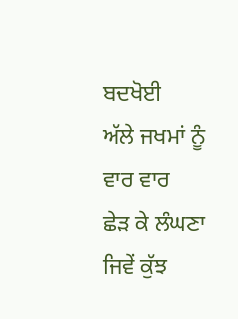ਬਦਖੋਈ
ਅੱਲੇ ਜਖਮਾਂ ਨੂੰ
ਵਾਰ ਵਾਰ
ਛੇੜ ਕੇ ਲੰਘਣਾ
ਜਿਵੇਂ ਕੁੱਝ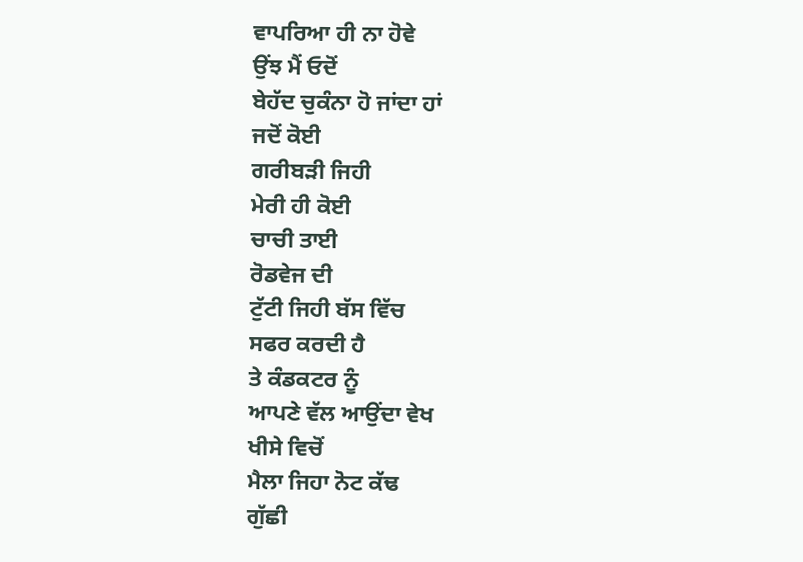ਵਾਪਰਿਆ ਹੀ ਨਾ ਹੋਵੇ
ਉਂਝ ਮੈਂ ਓਦੋਂ
ਬੇਹੱਦ ਚੁਕੰਨਾ ਹੋ ਜਾਂਦਾ ਹਾਂ
ਜਦੋਂ ਕੋਈ
ਗਰੀਬੜੀ ਜਿਹੀ
ਮੇਰੀ ਹੀ ਕੋਈ
ਚਾਚੀ ਤਾਈ
ਰੋਡਵੇਜ ਦੀ
ਟੁੱਟੀ ਜਿਹੀ ਬੱਸ ਵਿੱਚ
ਸਫਰ ਕਰਦੀ ਹੈ
ਤੇ ਕੰਡਕਟਰ ਨੂੰ
ਆਪਣੇ ਵੱਲ ਆਉਂਦਾ ਵੇਖ
ਖੀਸੇ ਵਿਚੋਂ
ਮੈਲਾ ਜਿਹਾ ਨੋਟ ਕੱਢ
ਗੁੱਛੀ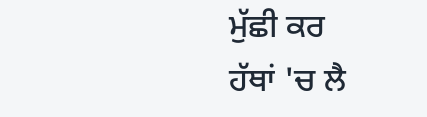ਮੁੱਛੀ ਕਰ
ਹੱਥਾਂ 'ਚ ਲੈ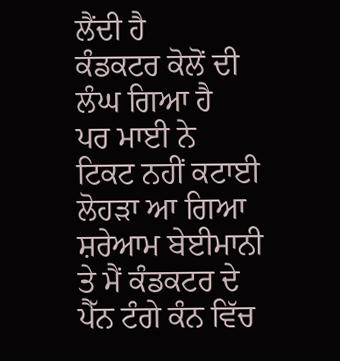ਲੈਂਦੀ ਹੈ
ਕੰਡਕਟਰ ਕੋਲੋਂ ਦੀ
ਲੰਘ ਗਿਆ ਹੈ
ਪਰ ਮਾਈ ਨੇ
ਟਿਕਟ ਨਹੀਂ ਕਟਾਈ
ਲੋਹੜਾ ਆ ਗਿਆ
ਸ਼ਰੇਆਮ ਬੇਈਮਾਨੀ
ਤੇ ਮੈਂ ਕੰਡਕਟਰ ਦੇ
ਪੈੱਨ ਟੰਗੇ ਕੰਨ ਵਿੱਚ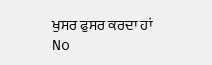ਖੁਸਰ ਫੁਸਰ ਕਰਦਾ ਹਾਂ
No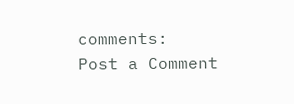comments:
Post a Comment